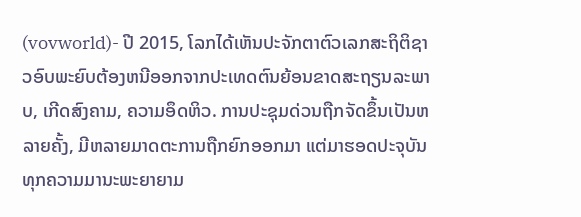(vovworld)- ປີ 2015, ໂລກໄດ້ເຫັນປະຈັກຕາຕົວເລກສະຖິຕິຊາວອົບພະຍົບຕ້ອງຫນີອອກຈາກປະເທດຕົນຍ້ອນຂາດສະຖຽນລະພາບ, ເກີດສົງຄາມ, ຄວາມອຶດຫິວ. ການປະຊຸມດ່ວນຖືກຈັດຂຶ້ນເປັນຫລາຍຄັ້ງ, ມີຫລາຍມາດຕະການຖືກຍົກອອກມາ ແຕ່ມາຮອດປະຈຸບັນ ທຸກຄວາມມານະພະຍາຍາມ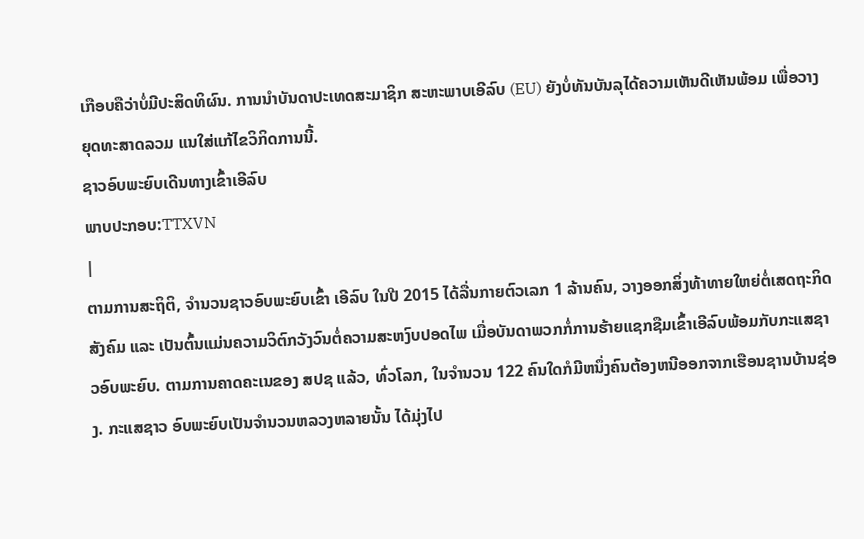ເກືອບຄືວ່າບໍ່ມີປະສິດທິຜົນ. ການນຳບັນດາປະເທດສະມາຊິກ ສະຫະພາບເອີລົບ (EU) ຍັງບໍ່ທັນບັນລຸໄດ້ຄວາມເຫັນດີເຫັນພ້ອມ ເພື່ອວາງຍຸດທະສາດລວມ ແນໃສ່ແກ້ໄຂວິກິດການນີ້.
ຊາວອົບພະຍົບເດີນທາງເຂົ້າເອີລົບ
ພາບປະກອບ:TTXVN
|
ຕາມການສະຖິຕິ, ຈຳນວນຊາວອົບພະຍົບເຂົ້າ ເອີລົບ ໃນປີ 2015 ໄດ້ລື່ນກາຍຕົວເລກ 1 ລ້ານຄົນ, ວາງອອກສິ່ງທ້າທາຍໃຫຍ່ຕໍ່ເສດຖະກິດ ສັງຄົມ ແລະ ເປັນຕົ້ນແມ່ນຄວາມວິຕົກວັງວົນຕໍ່ຄວາມສະຫງົບປອດໄພ ເມື່ອບັນດາພວກກໍ່ການຮ້າຍແຊກຊືມເຂົ້າເອີລົບພ້ອມກັບກະແສຊາວອົບພະຍົບ. ຕາມການຄາດຄະເນຂອງ ສປຊ ແລ້ວ, ທົ່ວໂລກ, ໃນຈຳນວນ 122 ຄົນໃດກໍມີຫນຶ່ງຄົນຕ້ອງຫນີອອກຈາກເຮືອນຊານບ້ານຊ່ອງ. ກະແສຊາວ ອົບພະຍົບເປັນຈຳນວນຫລວງຫລາຍນັ້ນ ໄດ້ມຸ່ງໄປ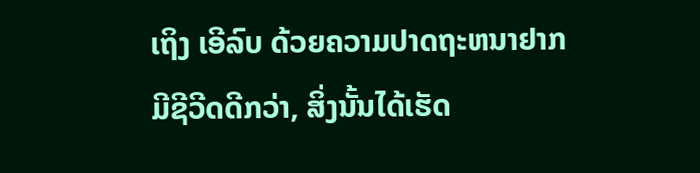ເຖິງ ເອີລົບ ດ້ວຍຄວາມປາດຖະຫນາຢາກມີຊີວີດດີກວ່າ, ສິ່ງນັ້ນໄດ້ເຮັດ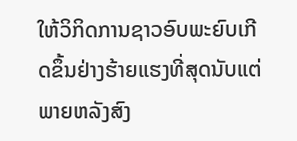ໃຫ້ວິກິດການຊາວອົບພະຍົບເກີດຂຶ້ນຢ່າງຮ້າຍແຮງທີ່ສຸດນັບແຕ່ພາຍຫລັງສົງ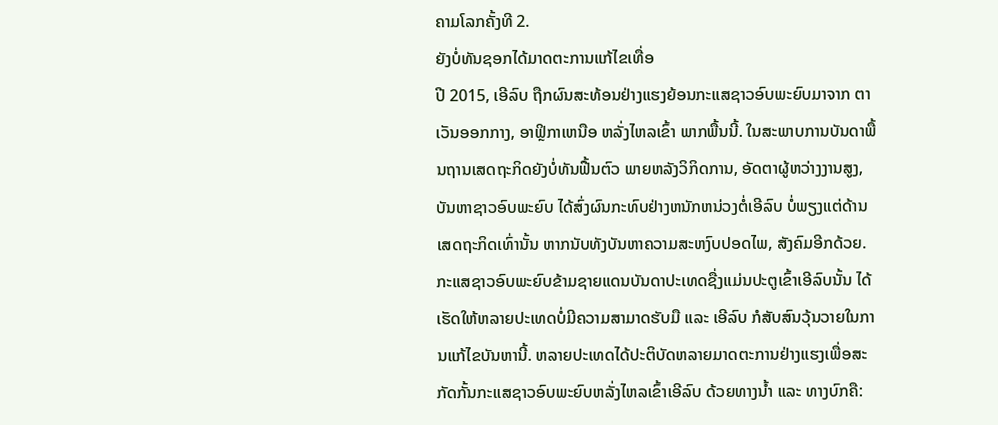ຄາມໂລກຄັ້ງທີ 2.
ຍັງບໍ່ທັນຊອກໄດ້ມາດຕະການແກ້ໄຂເທື່ອ
ປີ 2015, ເອີລົບ ຖືກຜົນສະທ້ອນຢ່າງແຮງຍ້ອນກະແສຊາວອົບພະຍົບມາຈາກ ຕາເວັນອອກກາງ, ອາຟຼິກາເຫນືອ ຫລັ່ງໄຫລເຂົ້າ ພາກພື້ນນີ້. ໃນສະພາບການບັນດາພື້ນຖານເສດຖະກິດຍັງບໍ່ທັນຟື້ນຕົວ ພາຍຫລັງວິກິດການ, ອັດຕາຜູ້ຫວ່າງງານສູງ, ບັນຫາຊາວອົບພະຍົບ ໄດ້ສົ່ງຜົນກະທົບຢ່າງຫນັກຫນ່ວງຕໍ່ເອີລົບ ບໍ່ພຽງແຕ່ດ້ານເສດຖະກິດເທົ່ານັ້ນ ຫາກນັບທັງບັນຫາຄວາມສະຫງົບປອດໄພ, ສັງຄົມອີກດ້ວຍ.
ກະແສຊາວອົບພະຍົບຂ້າມຊາຍແດນບັນດາປະເທດຊື່ງແມ່ນປະຕູເຂົ້າເອີລົບນັ້ນ ໄດ້ເຮັດໃຫ້ຫລາຍປະເທດບໍ່ມີຄວາມສາມາດຮັບມື ແລະ ເອີລົບ ກໍສັບສົນວຸ້ນວາຍໃນການແກ້ໄຂບັນຫານີ້. ຫລາຍປະເທດໄດ້ປະຕິບັດຫລາຍມາດຕະການຢ່າງແຮງເພື່ອສະກັດກັ້ນກະແສຊາວອົບພະຍົບຫລັ່ງໄຫລເຂົ້າເອີລົບ ດ້ວຍທາງນ້ຳ ແລະ ທາງບົກຄື: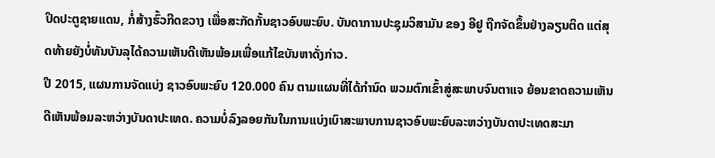ປິດປະຕູຊາຍແດນ, ກໍ່ສ້າງຮົ້ວກີດຂວາງ ເພື່ອສະກັດກັ້ນຊາວອົບພະຍົບ. ບັນດາການປະຊຸມວິສາມັນ ຂອງ ອີຢູ ຖືກຈັດຂຶ້ນຢ່າງລຽນຕິດ ແຕ່ສຸດທ້າຍຍັງບໍ່ທັນບັນລຸໄດ້ຄວາມເຫັນດີເຫັນພ້ອມເພື່ອແກ້ໄຂບັນຫາດັ່ງກ່າວ.
ປີ 2015, ແຜນການຈັດແບ່ງ ຊາວອົບພະຍົບ 120.000 ຄົນ ຕາມແຜນທີ່ໄດ້ກຳນົດ ພວມຕົກເຂົ້າສູ່ສະພາບຈົນຕາແຈ ຍ້ອນຂາດຄວາມເຫັນດີເຫັນພ້ອມລະຫວ່າງບັນດາປະເທດ. ຄວາມບໍ່ລົງລອຍກັນໃນການແບ່ງເບົາສະພາບການຊາວອົບພະຍົບລະຫວ່າງບັນດາປະເທດສະມາ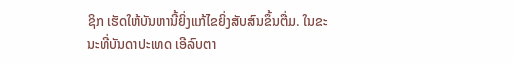ຊິກ ເຮັດໃຫ້ບັນຫານີ້ຍິ່ງແກ້ໄຂຍິ່ງສັບສົນຂຶ້ນຕື່ມ. ໃນຂະນະທີ່ບັນດາປະເທດ ເອີລົບຕາ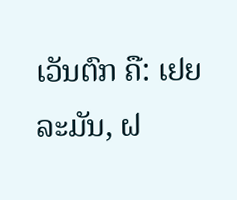ເວັນຕົກ ຄື: ເຢຍລະມັນ, ຝ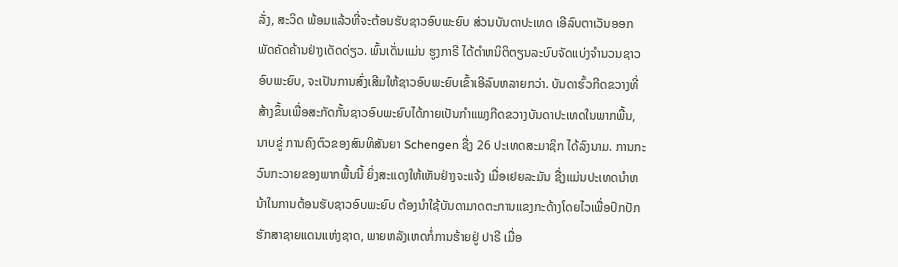ລັ່ງ, ສະວິດ ພ້ອມແລ້ວທີ່ຈະຕ້ອນຮັບຊາວອົບພະຍົບ ສ່ວນບັນດາປະເທດ ເອີລົບຕາເວັນອອກ ພັດຄັດຄ້ານຢ່າງເດັດດ່ຽວ. ພົ້ນເດັ່ນແມ່ນ ຮູງກາຣີ ໄດ້ຕຳຫນິຕິຕຽນລະບົບຈັດແບ່ງຈຳນວນຊາວອົບພະຍົບ, ຈະເປັນການສົ່ງເສີມໃຫ້ຊາວອົບພະຍົບເຂົ້າເອີລົບຫລາຍກວ່າ. ບັນດາຮົ້ວກີດຂວາງທີ່ສ້າງຂຶ້ນເພື່ອສະກັດກັ້ນຊາວອົບພະຍົບໄດ້ກາຍເປັນກຳແພງກີດຂວາງບັນດາປະເທດໃນພາກພື້ນ, ນາບຂູ່ ການຄົງຕົວຂອງສົນທິສັນຍາ Schengen ຊື່ງ 26 ປະເທດສະມາຊິກ ໄດ້ລົງນາມ. ການກະວົນກະວາຍຂອງພາກພື້ນນີ້ ຍິ່ງສະແດງໃຫ້ເຫັນຢ່າງຈະແຈ້ງ ເມື່ອເຢຍລະມັນ ຊື່ງແມ່ນປະເທດນຳຫນ້າໃນການຕ້ອນຮັບຊາວອົບພະຍົບ ຕ້ອງນຳໃຊ້ບັນດາມາດຕະການແຂງກະດ້າງໂດຍໄວເພື່ອປົກປັກຮັກສາຊາຍແດນແຫ່ງຊາດ, ພາຍຫລັງເຫດກໍ່ການຮ້າຍຢູ່ ປາຣີ ເມື່ອ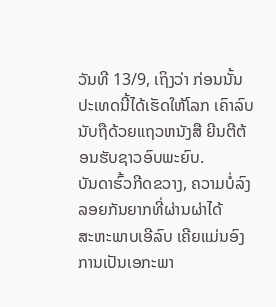ວັນທີ 13/9, ເຖິງວ່າ ກ່ອນນັ້ນປະເທດນີ້ໄດ້ເຮັດໃຫ້ໂລກ ເຄົາລົບນັບຖືດ້ວຍແຖວຫນັງສື ຍີນຕີຕ້ອນຮັບຊາວອົບພະຍົບ.
ບັນດາຮົ້ວກີດຂວາງ, ຄວາມບໍ່ລົງລອຍກັນຍາກທີ່ຜ່ານຜ່າໄດ້
ສະຫະພາບເອີລົບ ເຄີຍແມ່ນອົງການເປັນເອກະພາ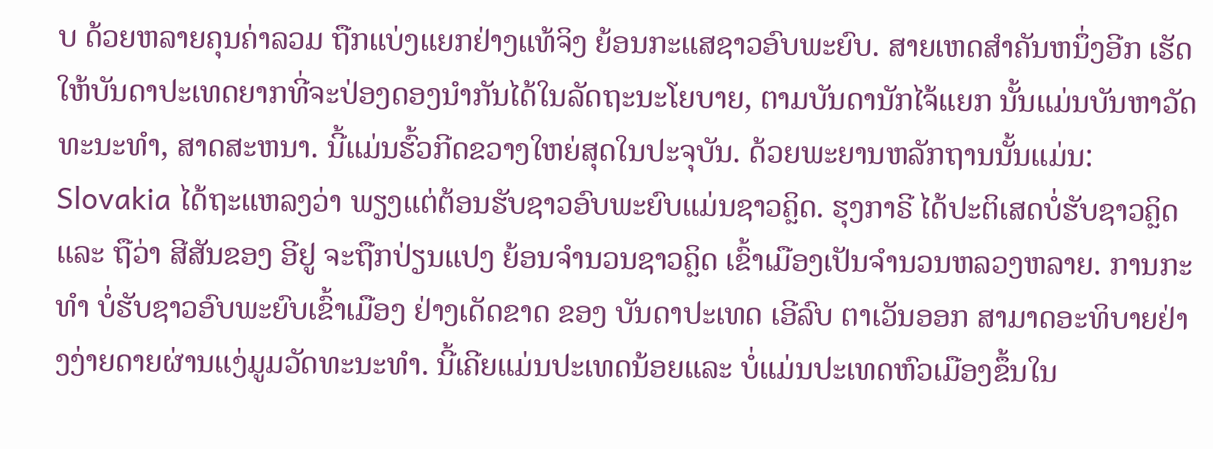ບ ດ້ວຍຫລາຍຄຸນຄ່າລວມ ຖືກແບ່ງແຍກຢ່າງແທ້ຈິງ ຍ້ອນກະແສຊາວອົບພະຍົບ. ສາຍເຫດສຳຄັນຫນຶ່ງອີກ ເຮັດໃຫ້ບັນດາປະເທດຍາກທີ່ຈະປ່ອງດອງນຳກັນໄດ້ໃນລັດຖະນະໂຍບາຍ, ຕາມບັນດານັກໄຈ້ແຍກ ນັ້ນແມ່ນບັນຫາວັດທະນະທຳ, ສາດສະຫນາ. ນີ້ແມ່ນຮົ້ວກີດຂວາງໃຫຍ່ສຸດໃນປະຈຸບັນ. ດ້ວຍພະຍານຫລັກຖານນັ້ນແມ່ນ: Slovakia ໄດ້ຖະແຫລງວ່າ ພຽງແຕ່ຕ້ອນຮັບຊາວອົບພະຍົບແມ່ນຊາວຄຼິດ. ຮຸງກາຣີ ໄດ້ປະຕິເສດບໍ່ຮັບຊາວຄຼິດ ແລະ ຖືວ່າ ສີສັນຂອງ ອີຢູ ຈະຖືກປ່ຽນແປງ ຍ້ອນຈຳນວນຊາວຄຼິດ ເຂົ້າເມືອງເປັນຈຳນວນຫລວງຫລາຍ. ການກະທຳ ບໍ່ຮັບຊາວອົບພະຍົບເຂົ້າເມືອງ ຢ່າງເດັດຂາດ ຂອງ ບັນດາປະເທດ ເອີລົບ ຕາເວັນອອກ ສາມາດອະທິບາຍຢ່າງງ່າຍດາຍຜ່ານແງ່ມູມວັດທະນະທຳ. ນີ້ເຄີຍແມ່ນປະເທດນ້ອຍແລະ ບໍ່ແມ່ນປະເທດຫົວເມືອງຂຶ້ນໃນ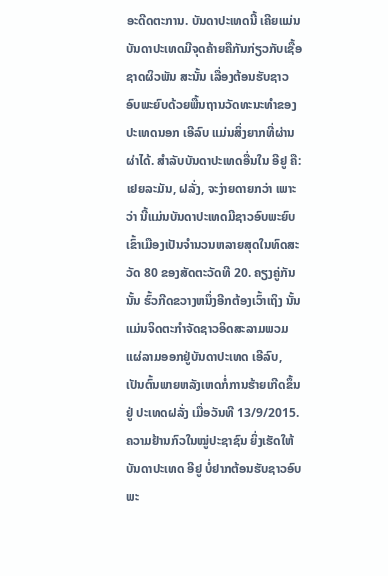ອະດີດຕະການ. ບັນດາປະເທດນີ້ ເຄີຍແມ່ນບັນດາປະເທດມີຈຸດຄ້າຍຄືກັນກ່ຽວກັບເຊື້ອຊາດຜິວພັນ ສະນັ້ນ ເລື່ອງຕ້ອນຮັບຊາວອົບພະຍົບດ້ວຍພື້ນຖານວັດທະນະທຳຂອງປະເທດນອກ ເອີລົບ ແມ່ນສິ່ງຍາກທີ່ຜ່ານຜ່າໄດ້. ສຳລັບບັນດາປະເທດອື່ນໃນ ອີຢູ ຄື: ເຢຍລະມັນ, ຝລັ່ງ, ຈະງ່າຍດາຍກວ່າ ເພາະວ່າ ນີ້ແມ່ນບັນດາປະເທດມີຊາວອົບພະຍົບເຂົ້າເມືອງເປັນຈຳນວນຫລາຍສຸດໃນທົດສະວັດ 80 ຂອງສັດຕະວັດທີ 20. ຄຽງຄູ່ກັນນັ້ນ ຮົ້ວກີດຂວາງຫນຶ່ງອີກຕ້ອງເວົ້າເຖິງ ນັ້ນແມ່ນຈິດຕະກຳຈັດຊາວອິດສະລາມພວມແຜ່ລາມອອກຢູ່ບັນດາປະເທດ ເອີລົບ, ເປັນຕົ້ນພາຍຫລັງເຫດກໍ່ການຮ້າຍເກີດຂຶ້ນຢູ່ ປະເທດຝລັ່ງ ເມື່ອວັນທີ 13/9/2015. ຄວາມຢ້ານກົວໃນໝູ່ປະຊາຊົນ ຍິ່ງເຮັດໃຫ້ບັນດາປະເທດ ອີຢູ ບໍ່ຢາກຕ້ອນຮັບຊາວອົບພະ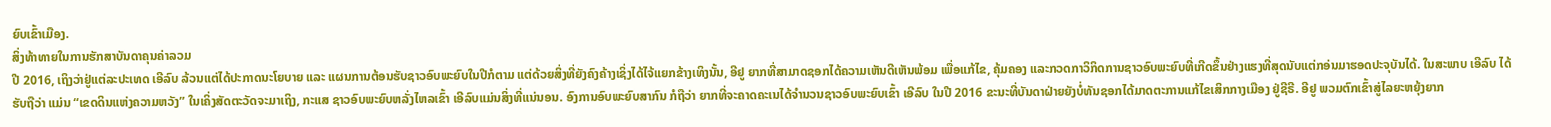ຍົບເຂົ້າເມືອງ.
ສິ່ງທ້າທາຍໃນການຮັກສາບັນດາຄຸນຄ່າລວມ
ປີ 2016, ເຖິງວ່າຢູ່ແຕ່ລະປະເທດ ເອີລົບ ລ້ວນແຕ່ໄດ້ປະກາດນະໂຍບາຍ ແລະ ແຜນການຕ້ອນຮັບຊາວອົບພະຍົບໃນປີກໍຕາມ ແຕ່ດ້ວຍສິ່ງທີ່ຍັງຄົງຄ້າງເຊິ່ງໄດ້ໄຈ້ແຍກຂ້າງເທິງນັ້ນ, ອີຢູ ຍາກທີ່ສາມາດຊອກໄດ້ຄວາມເຫັນດີເຫັນພ້ອມ ເພື່ອແກ້ໄຂ, ຄຸ້ມຄອງ ແລະກວດກາວິກິດການຊາວອົບພະຍົບທີ່ເກີດຂຶ້ນຢ່າງແຮງທີ່ສຸດນັບແຕ່ກອ່ນມາຮອດປະຈຸບັນໄດ້. ໃນສະພາບ ເອີລົບ ໄດ້ຮັບຖືວ່າ ແມ່ນ “ເຂດດິນແຫ່ງຄວາມຫວັງ” ໃນເຄິ່ງສັດຕະວັດຈະມາເຖິງ, ກະແສ ຊາວອົບພະຍົບຫລັ່ງໄຫລເຂົ້າ ເອີລົບແມ່ນສິ່ງທີ່ແນ່ນອນ. ອົງການອົບພະຍົບສາກົນ ກໍຖືວ່າ ຍາກທີ່ຈະຄາດຄະເນໄດ້ຈຳນວນຊາວອົບພະຍົບເຂົ້າ ເອີລົບ ໃນປີ 2016 ຂະນະທີ່ບັນດາຝ່າຍຍັງບໍ່ທັນຊອກໄດ້ມາດຕະການແກ້ໄຂເສິກກາງເມືອງ ຢູ່ຊີຣີ. ອີຢູ ພວມຕົກເຂົ້າສູ່ໄລຍະຫຍຸ້ງຍາກ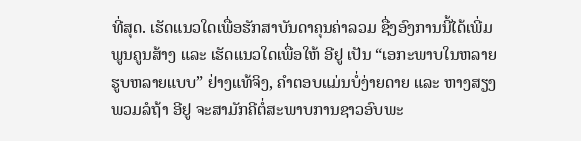ທີ່ສຸດ. ເຮັດແນວໃດເພື່ອຮັກສາບັນດາຄຸນຄ່າລວມ ຊື່ງອົງການນີ້ໄດ້ເພີ່ມພູນຄູນສ້າງ ແລະ ເຮັດແນວໃດເພື່ອໃຫ້ ອີຢູ ເປັນ “ເອກະພາບໃນຫລາຍຮູບຫລາຍແບບ” ຢ່າງແທ້ຈິງ, ຄຳຕອບແມ່ນບໍ່ງ່າຍດາຍ ແລະ ຫາງສຽງພວມລໍຖ້າ ອີຢູ ຈະສາມັກຄີຕໍ່ສະພາບການຊາວອົບພະ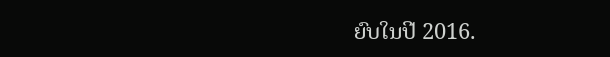ຍົບໃນປີ 2016.